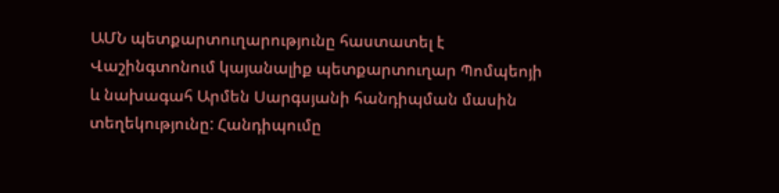ԱՄՆ պետքարտուղարությունը հաստատել է Վաշինգտոնում կայանալիք պետքարտուղար Պոմպեոյի և նախագահ Արմեն Սարգսյանի հանդիպման մասին տեղեկությունը: Հանդիպումը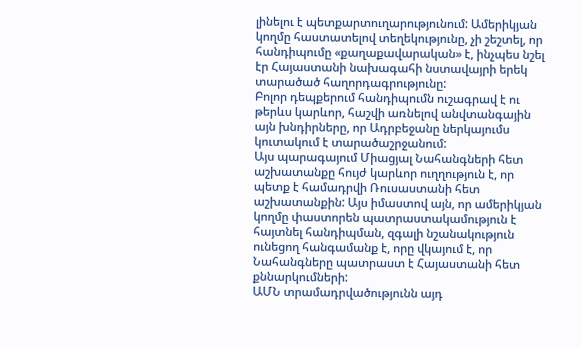լինելու է պետքարտուղարությունում: Ամերիկյան կողմը հաստատելով տեղեկությունը, չի շեշտել, որ հանդիպումը «քաղաքավարական» է, ինչպես նշել էր Հայաստանի նախագահի նստավայրի երեկ տարածած հաղորդագրությունը:
Բոլոր դեպքերում հանդիպումն ուշագրավ է ու թերևս կարևոր, հաշվի առնելով անվտանգային այն խնդիրները, որ Ադրբեջանը ներկայումս կուտակում է տարածաշրջանում:
Այս պարագայում Միացյալ Նահանգների հետ աշխատանքը հույժ կարևոր ուղղություն է, որ պետք է համադրվի Ռուսաստանի հետ աշխատանքին: Այս իմաստով այն, որ ամերիկյան կողմը փաստորեն պատրաստակամություն է հայտնել հանդիպման, զգալի նշանակություն ունեցող հանգամանք է, որը վկայում է, որ Նահանգները պատրաստ է Հայաստանի հետ քննարկումների:
ԱՄՆ տրամադրվածությունն այդ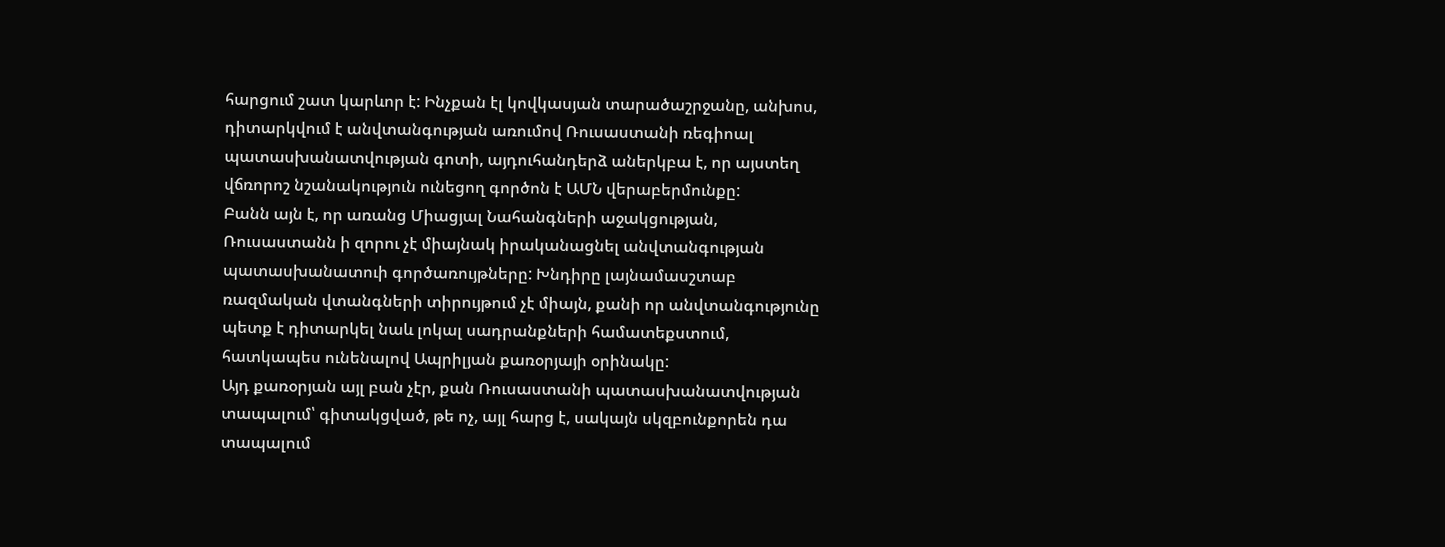հարցում շատ կարևոր է: Ինչքան էլ կովկասյան տարածաշրջանը, անխոս, դիտարկվում է անվտանգության առումով Ռուսաստանի ռեգիոալ պատասխանատվության գոտի, այդուհանդերձ աներկբա է, որ այստեղ վճռորոշ նշանակություն ունեցող գործոն է ԱՄՆ վերաբերմունքը:
Բանն այն է, որ առանց Միացյալ Նահանգների աջակցության, Ռուսաստանն ի զորու չէ միայնակ իրականացնել անվտանգության պատասխանատուի գործառույթները: Խնդիրը լայնամասշտաբ ռազմական վտանգների տիրույթում չէ միայն, քանի որ անվտանգությունը պետք է դիտարկել նաև լոկալ սադրանքների համատեքստում, հատկապես ունենալով Ապրիլյան քառօրյայի օրինակը:
Այդ քառօրյան այլ բան չէր, քան Ռուսաստանի պատասխանատվության տապալում՝ գիտակցված, թե ոչ, այլ հարց է, սակայն սկզբունքորեն դա տապալում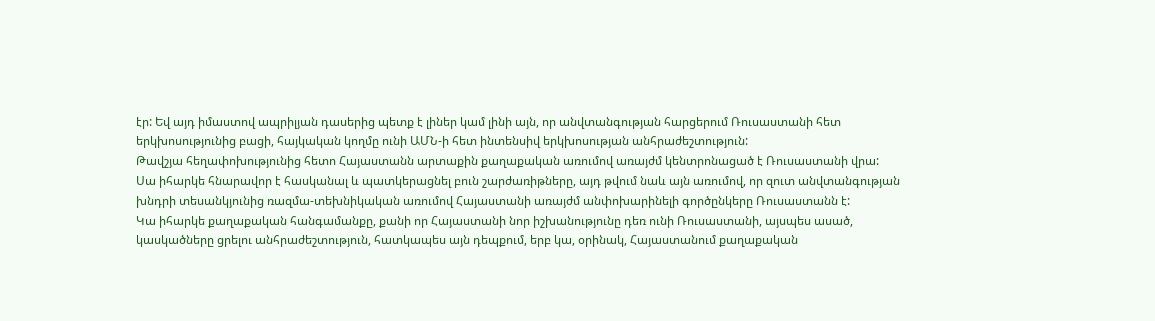էր: Եվ այդ իմաստով ապրիլյան դասերից պետք է լիներ կամ լինի այն, որ անվտանգության հարցերում Ռուսաստանի հետ երկխոսությունից բացի, հայկական կողմը ունի ԱՄՆ-ի հետ ինտենսիվ երկխոսության անհրաժեշտություն:
Թավշյա հեղափոխությունից հետո Հայաստանն արտաքին քաղաքական առումով առայժմ կենտրոնացած է Ռուսաստանի վրա: Սա իհարկե հնարավոր է հասկանալ և պատկերացնել բուն շարժառիթները, այդ թվում նաև այն առումով, որ զուտ անվտանգության խնդրի տեսանկյունից ռազմա-տեխնիկական առումով Հայաստանի առայժմ անփոխարինելի գործընկերը Ռուսաստանն է:
Կա իհարկե քաղաքական հանգամանքը, քանի որ Հայաստանի նոր իշխանությունը դեռ ունի Ռուսաստանի, այսպես ասած, կասկածները ցրելու անհրաժեշտություն, հատկապես այն դեպքում, երբ կա, օրինակ, Հայաստանում քաղաքական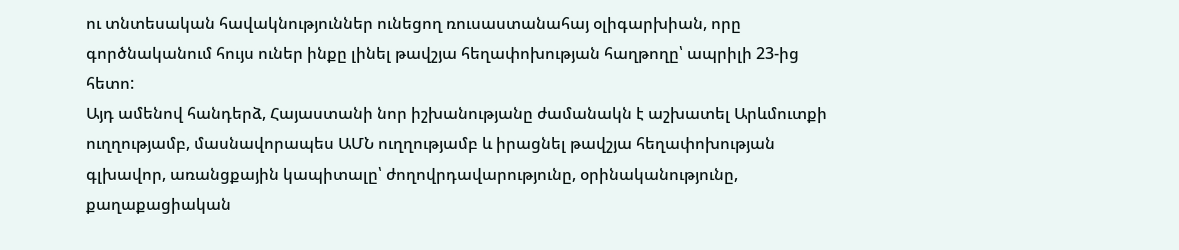ու տնտեսական հավակնություններ ունեցող ռուսաստանահայ օլիգարխիան, որը գործնականում հույս ուներ ինքը լինել թավշյա հեղափոխության հաղթողը՝ ապրիլի 23-ից հետո:
Այդ ամենով հանդերձ, Հայաստանի նոր իշխանությանը ժամանակն է աշխատել Արևմուտքի ուղղությամբ, մասնավորապես ԱՄՆ ուղղությամբ և իրացնել թավշյա հեղափոխության գլխավոր, առանցքային կապիտալը՝ ժողովրդավարությունը, օրինականությունը, քաղաքացիական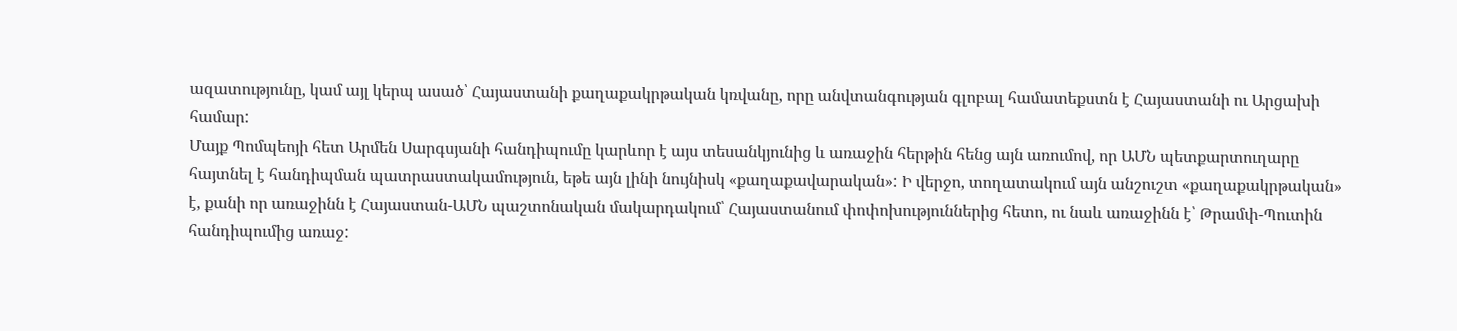ազատությունը, կամ այլ կերպ ասած՝ Հայաստանի քաղաքակրթական կռվանը, որը անվտանգության գլոբալ համատեքստն է Հայաստանի ու Արցախի համար:
Մայք Պոմպեոյի հետ Արմեն Սարգսյանի հանդիպումը կարևոր է այս տեսանկյունից և առաջին հերթին հենց այն առումով, որ ԱՄՆ պետքարտուղարը հայտնել է հանդիպման պատրաստակամություն, եթե այն լինի նույնիսկ «քաղաքավարական»: Ի վերջո, տողատակում այն անշուշտ «քաղաքակրթական» է, քանի որ առաջինն է Հայաստան-ԱՄՆ պաշտոնական մակարդակում՝ Հայաստանում փոփոխություններից հետո, ու նաև առաջինն է՝ Թրամփ-Պուտին հանդիպումից առաջ: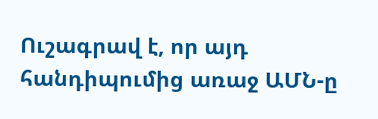Ուշագրավ է, որ այդ հանդիպումից առաջ ԱՄՆ-ը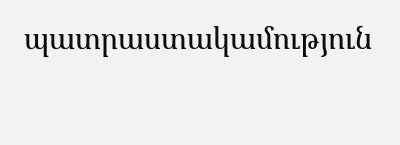պատրաստակամություն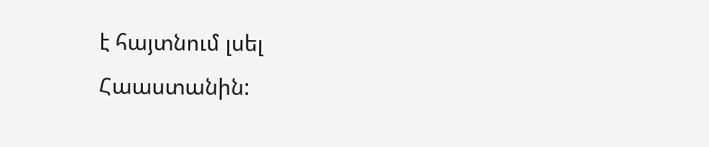է հայտնում լսել Հաաստանին: